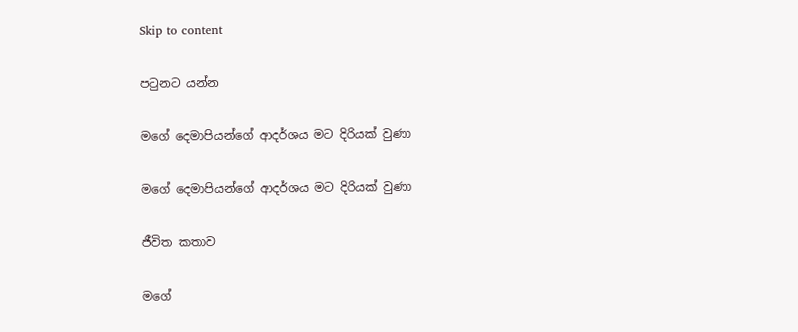Skip to content

පටුනට යන්න

මගේ දෙමාපියන්ගේ ආදර්ශය මට දිරියක් වුණා

මගේ දෙමාපියන්ගේ ආදර්ශය මට දිරියක් වුණා

ජීවිත කතාව

මගේ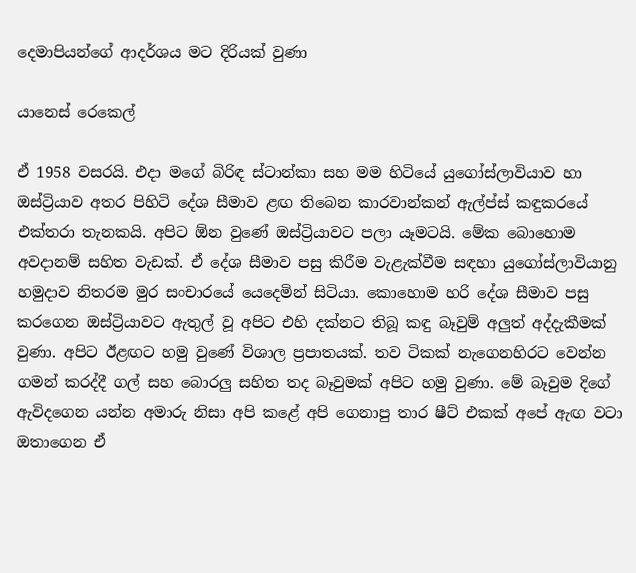දෙමාපියන්ගේ ආදර්ශය මට දිරියක් වුණා

යානෙස් රෙකෙල්

ඒ 1958 වසරයි. එදා මගේ බිරිඳ ස්ටාන්කා සහ මම හිටියේ යුගෝස්ලාවියාව හා ඔස්ට්‍රියාව අතර පිහිටි දේශ සීමාව ළඟ තිබෙන කාරවාන්කන් ඇල්ප්ස් කඳුකරයේ එක්තරා තැනකයි. අපිට ඕන වුණේ ඔස්ට්‍රියාවට පලා යෑමටයි. මේක බොහොම අවදානම් සහිත වැඩක්. ඒ දේශ සීමාව පසු කිරීම වැළැක්වීම සඳහා යුගෝස්ලාවියානු හමුදාව නිතරම මුර සංචාරයේ යෙදෙමින් සිටියා. කොහොම හරි දේශ සීමාව පසු කරගෙන ඔස්ට්‍රියාවට ඇතුල් වූ අපිට එහි දක්නට තිබූ කඳු බෑවුම් අලුත් අද්දැකීමක් වුණා. අපිට ඊළඟට හමු වුණේ විශාල ප්‍රපාතයක්. තව ටිකක් නැගෙනහිරට වෙන්න ගමන් කරද්දී ගල් සහ බොරලු සහිත තද බෑවුමක් අපිට හමු වුණා. මේ බෑවුම දිගේ ඇවිදගෙන යන්න අමාරු නිසා අපි කළේ අපි ගෙනාපු තාර ෂීට් එකක් අපේ ඇඟ වටා ඔතාගෙන ඒ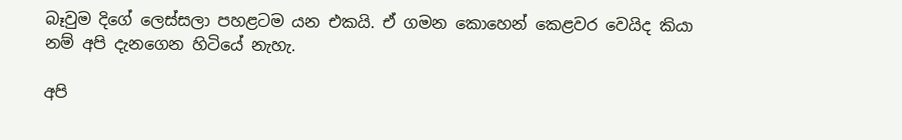බෑවුම දිගේ ලෙස්සලා පහළටම යන එකයි. ඒ ගමන කොහෙන් කෙළවර වෙයිද කියා නම් අපි දැනගෙන හිටියේ නැහැ.

අපි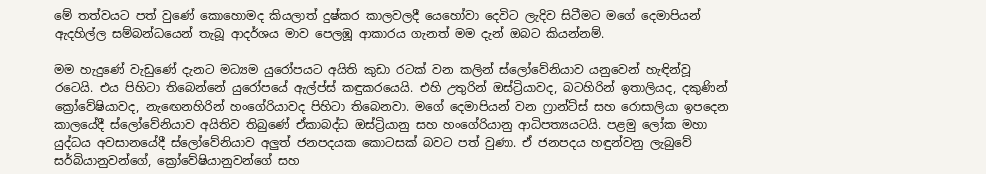මේ තත්වයට පත් වුණේ කොහොමද කියලාත් දුෂ්කර කාලවලදී යෙහෝවා දෙවිට ලැදිව සිටීමට මගේ දෙමාපියන් ඇදහිල්ල සම්බන්ධයෙන් තැබූ ආදර්ශය මාව පෙලඹූ ආකාරය ගැනත් මම දැන් ඔබට කියන්නම්.

මම හැදුණේ වැඩුණේ දැනට මධ්‍යම යුරෝපයට අයිති කුඩා රටක් වන කලින් ස්ලෝවේනියාව යනුවෙන් හැඳින්වූ රටෙයි. එය පිහිටා තිබෙන්නේ යුරෝපයේ ඇල්ප්ස් කඳුකරයෙයි. එහි උතුරින් ඔස්ට්‍රියාවද, බටහිරින් ඉතාලියද, දකුණින් ක්‍රෝවේෂියාවද, නැඟෙනහිරින් හංගේරියාවද පිහිටා තිබෙනවා. මගේ දෙමාපියන් වන ෆ්‍රාන්ට්ස් සහ රොසාලියා ඉපදෙන කාලයේදී ස්ලෝවේනියාව අයිතිව තිබුණේ ඒකාබද්ධ ඔස්ට්‍රියානු සහ හංගේරියානු ආධිපත්‍යයටයි. පළමු ලෝක මහා යුද්ධය අවසානයේදී ස්ලෝවේනියාව අලුත් ජනපදයක කොටසක් බවට පත් වුණා. ඒ ජනපදය හඳුන්වනු ලැබුවේ සර්බියානුවන්ගේ, ක්‍රෝවේෂියානුවන්ගේ සහ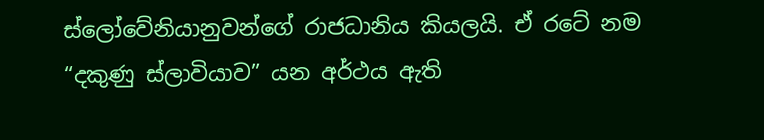ස්ලෝවේනියානුවන්ගේ රාජධානිය කියලයි. ඒ රටේ නම “දකුණු ස්ලාවියාව” යන අර්ථය ඇති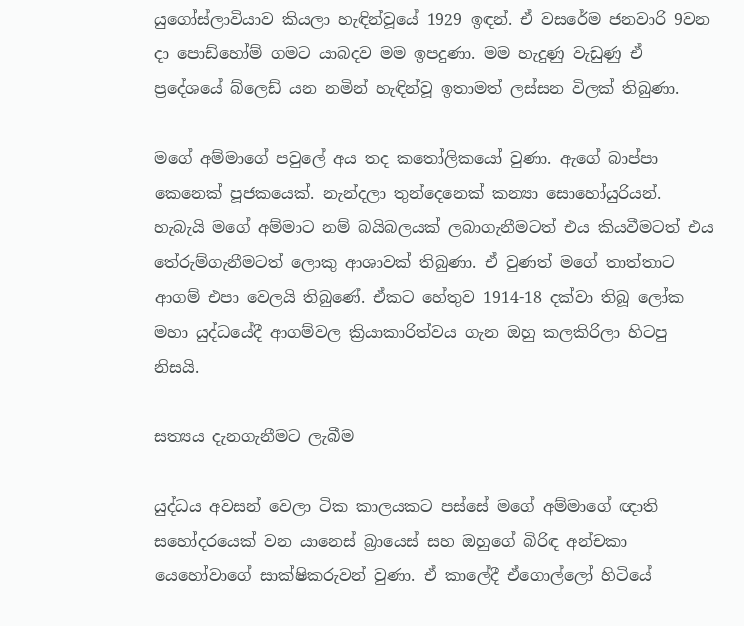යුගෝස්ලාවියාව කියලා හැඳින්වූයේ 1929 ඉඳන්. ඒ වසරේම ජනවාරි 9වන දා පොඩ්හෝම් ගමට යාබදව මම ඉපදුණා. මම හැදුණු වැඩුණු ඒ ප්‍රදේශයේ බ්ලෙඩ් යන නමින් හැඳින්වූ ඉතාමත් ලස්සන විලක් තිබුණා.

මගේ අම්මාගේ පවුලේ අය තද කතෝලිකයෝ වුණා. ඇගේ බාප්පා කෙනෙක් පූජකයෙක්. නැන්දලා තුන්දෙනෙක් කන්‍යා සොහෝයුරියන්. හැබැයි මගේ අම්මාට නම් බයිබලයක් ලබාගැනීමටත් එය කියවීමටත් එය තේරුම්ගැනීමටත් ලොකු ආශාවක් තිබුණා. ඒ වුණත් මගේ තාත්තාට ආගම් එපා වෙලයි තිබුණේ. ඒකට හේතුව 1914-18 දක්වා තිබූ ලෝක මහා යුද්ධයේදී ආගම්වල ක්‍රියාකාරිත්වය ගැන ඔහු කලකිරිලා හිටපු නිසයි.

සත්‍යය දැනගැනීමට ලැබීම

යුද්ධය අවසන් වෙලා ටික කාලයකට පස්සේ මගේ අම්මාගේ ඥාති සහෝදරයෙක් වන යානෙස් බ්‍රායෙස් සහ ඔහුගේ බිරිඳ අන්චකා යෙහෝවාගේ සාක්ෂිකරුවන් වුණා. ඒ කාලේදී ඒගොල්ලෝ හිටියේ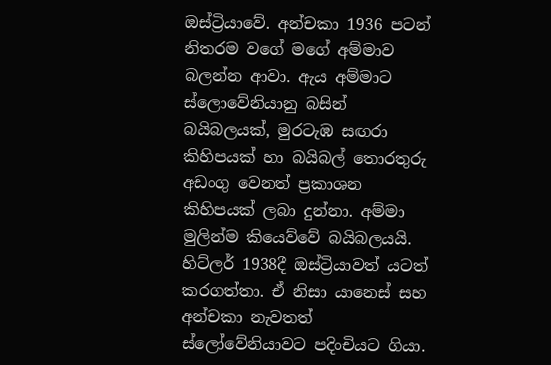ඔස්ට්‍රියාවේ. අන්චකා 1936 පටන් නිතරම වගේ මගේ අම්මාව බලන්න ආවා. ඇය අම්මාට ස්ලොවේනියානු බසින් බයිබලයක්, මුරටැඹ සඟරා කිහිපයක් හා බයිබල් තොරතුරු අඩංගු වෙනත් ප්‍රකාශන කිහිපයක් ලබා දුන්නා. අම්මා මුලින්ම කියෙව්වේ බයිබලයයි. හිට්ලර් 1938දී ඔස්ට්‍රියාවත් යටත් කරගත්තා. ඒ නිසා යානෙස් සහ අන්චකා නැවතත් ස්ලෝවේනියාවට පදිංචියට ගියා.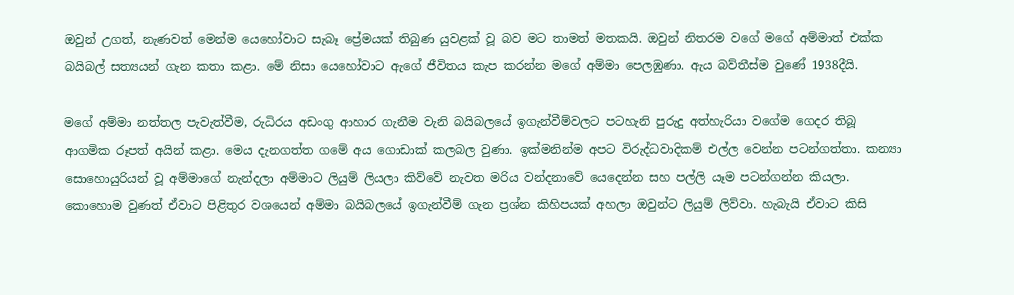ඔවුන් උගත්, නැණවත් මෙන්ම යෙහෝවාට සැබෑ ප්‍රේමයක් තිබුණ යුවළක් වූ බව මට තාමත් මතකයි. ඔවුන් නිතරම වගේ මගේ අම්මාත් එක්ක බයිබල් සත්‍යයන් ගැන කතා කළා. මේ නිසා යෙහෝවාට ඇගේ ජීවිතය කැප කරන්න මගේ අම්මා පෙලඹුණා. ඇය බව්තීස්ම වුණේ 1938දීයි.

මගේ අම්මා නත්තල පැවැත්වීම, රුධිරය අඩංගු ආහාර ගැනීම වැනි බයිබලයේ ඉගැන්වීම්වලට පටහැනි පුරුදු අත්හැරියා වගේම ගෙදර තිබූ ආගමික රූපත් අයින් කළා. මෙය දැනගත්ත ගමේ අය ගොඩාක් කලබල වුණා. ඉක්මනින්ම අපට විරුද්ධවාදිකම් එල්ල වෙන්න පටන්ගත්තා. කන්‍යා සොහොයුරියන් වූ අම්මාගේ නැන්දලා අම්මාට ලියුම් ලියලා කිව්වේ නැවත මරිය වන්දනාවේ යෙදෙන්න සහ පල්ලි යෑම පටන්ගන්න කියලා. කොහොම වුණත් ඒවාට පිළිතුර වශයෙන් අම්මා බයිබලයේ ඉගැන්වීම් ගැන ප්‍රශ්න කිහිපයක් අහලා ඔවුන්ට ලියුම් ලිව්වා. හැබැයි ඒවාට කිසි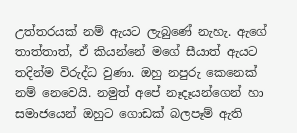උත්තරයක් නම් ඇයට ලැබුණේ නැහැ. ඇගේ තාත්තාත්, ඒ කියන්නේ මගේ සීයාත් ඇයට තදින්ම විරුද්ධ වුණා. ඔහු නපුරු කෙනෙක් නම් නෙවෙයි. නමුත් අපේ නෑදෑයන්ගෙන් හා සමාජයෙන් ඔහුට ගොඩක් බලපෑම් ඇති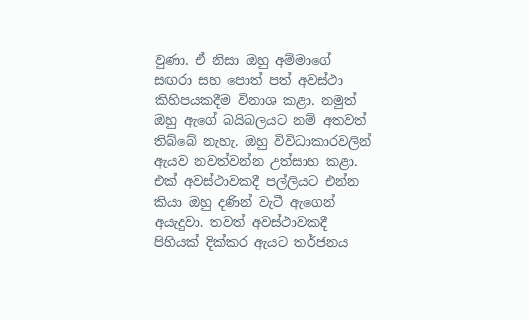වුණා. ඒ නිසා ඔහු අම්මාගේ සඟරා සහ පොත් පත් අවස්ථා කිහිපයකදීම විනාශ කළා. නමුත් ඔහු ඇගේ බයිබලයට නම් අතවත් තිබ්බේ නැහැ. ඔහු විවිධාකාරවලින් ඇයව නවත්වන්න උත්සාහ කළා. එක් අවස්ථාවකදී පල්ලියට එන්න කියා ඔහු දණින් වැටී ඇගෙන් අයැදුවා. තවත් අවස්ථාවකදී පිහියක් දික්කර ඇයට තර්ජනය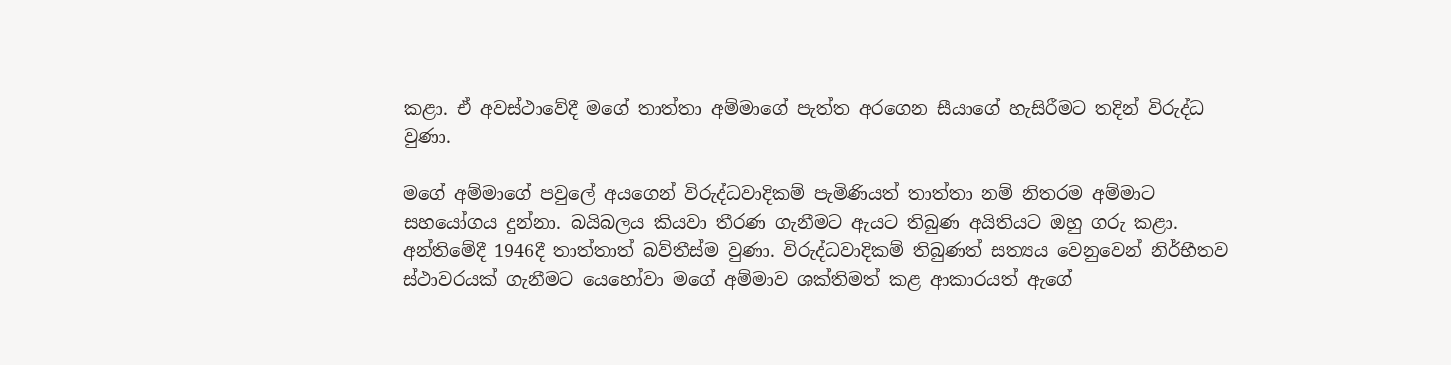කළා. ඒ අවස්ථාවේදී මගේ තාත්තා අම්මාගේ පැත්ත අරගෙන සීයාගේ හැසිරීමට තදින් විරුද්ධ වුණා.

මගේ අම්මාගේ පවුලේ අයගෙන් විරුද්ධවාදිකම් පැමිණියත් තාත්තා නම් නිතරම අම්මාට සහයෝගය දුන්නා. බයිබලය කියවා තීරණ ගැනීමට ඇයට තිබුණ අයිතියට ඔහු ගරු කළා. අන්තිමේදී 1946දී තාත්තාත් බව්තීස්ම වුණා. විරුද්ධවාදිකම් තිබුණත් සත්‍යය වෙනුවෙන් නිර්භීතව ස්ථාවරයක් ගැනීමට යෙහෝවා මගේ අම්මාව ශක්තිමත් කළ ආකාරයත් ඇගේ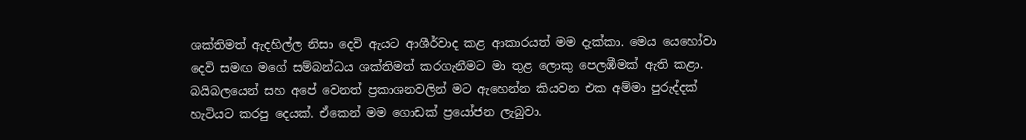ශක්තිමත් ඇදහිල්ල නිසා දෙවි ඇයට ආශීර්වාද කළ ආකාරයත් මම දැක්කා. මෙය යෙහෝවා දෙවි සමඟ මගේ සම්බන්ධය ශක්තිමත් කරගැනීමට මා තුළ ලොකු පෙලඹීමක් ඇති කළා. බයිබලයෙන් සහ අපේ වෙනත් ප්‍රකාශනවලින් මට ඇහෙන්න කියවන එක අම්මා පුරුද්දක් හැටියට කරපු දෙයක්. ඒකෙන් මම ගොඩක් ප්‍රයෝජන ලැබුවා.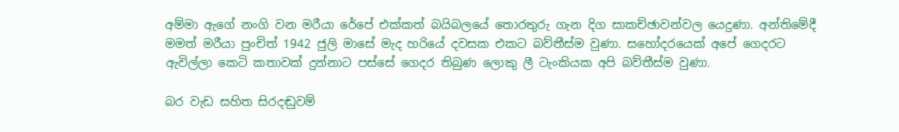අම්මා ඇගේ නංගි වන මරීයා රේපේ එක්කත් බයිබලයේ තොරතුරු ගැන දිග සාකච්ඡාවන්වල යෙදුණා. අන්තිමේදී මමත් මරීයා පුංචිත් 1942 ජුලි මාසේ මැද හරියේ දවසක එකට බව්තීස්ම වුණා. සහෝදරයෙක් අපේ ගෙදරට ඇවිල්ලා කෙටි කතාවක් දුන්නාට පස්සේ ගෙදර තිබුණ ලොකු ලී ටැංකියක අපි බව්තීස්ම වුණා.

බර වැඩ සහිත සිරදඬුවම්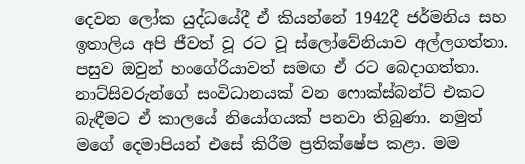දෙවන ලෝක යුද්ධයේදී ඒ කියන්නේ 1942දී ජර්මනිය සහ ඉතාලිය අපි ජීවත් වූ රට වූ ස්ලෝවේනියාව අල්ලගත්තා. පසුව ඔවුන් හංගේරියාවත් සමඟ ඒ රට බෙදාගත්තා. නාට්සිවරුන්ගේ සංවිධානයක් වන ෆොක්ස්බන්ට් එකට බැඳීමට ඒ කාලයේ නියෝගයක් පනවා තිබුණා. නමුත් මගේ දෙමාපියන් එසේ කිරීම ප්‍රතික්ෂේප කළා. මම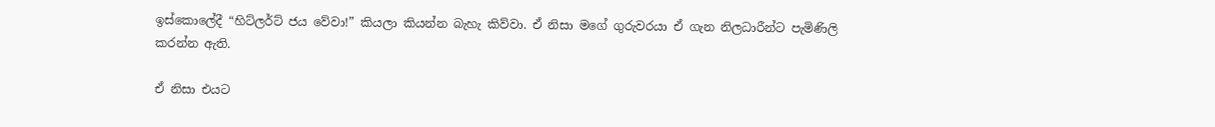ඉස්කොලේදී “හිට්ලර්ට් ජය වේවා!” කියලා කියන්න බැහැ කිව්වා. ඒ නිසා මගේ ගුරුවරයා ඒ ගැන නිලධාරීන්ට පැමිණිලි කරන්න ඇති.

ඒ නිසා එයට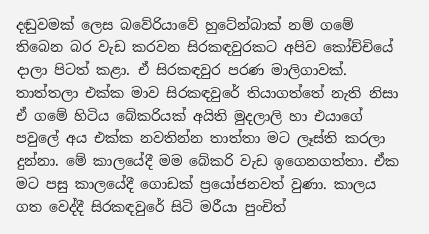දඬුවමක් ලෙස බවේරියාවේ හුටේන්බාක් නම් ගමේ තිබෙන බර වැඩ කරවන සිරකඳවුරකට අපිව කෝච්චියේ දාලා පිටත් කළා. ඒ සිරකඳවුර පරණ මාලිගාවක්. තාත්තලා එක්ක මාව සිරකඳවුරේ තියාගත්තේ නැති නිසා ඒ ගමේ හිටිය බේකරියක් අයිති මුදලාලි හා එයාගේ පවුලේ අය එක්ක නවතින්න තාත්තා මට ලෑස්ති කරලා දුන්නා. මේ කාලයේදී මම බේකරි වැඩ ඉගෙනගත්තා. ඒක මට පසු කාලයේදී ගොඩක් ප්‍රයෝජනවත් වුණා. කාලය ගත වෙද්දී සිරකඳවුරේ සිටි මරීයා පුංචිත්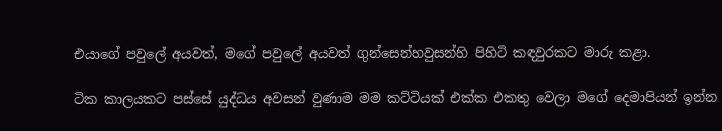එයාගේ පවුලේ අයවත්, මගේ පවුලේ අයවත් ගුන්සෙන්හවුසන්හි පිහිටි කඳවුරකට මාරු කළා.

ටික කාලයකට පස්සේ යුද්ධය අවසන් වුණාම මම කට්ටියක් එක්ක එකතු වෙලා මගේ දෙමාපියන් ඉන්න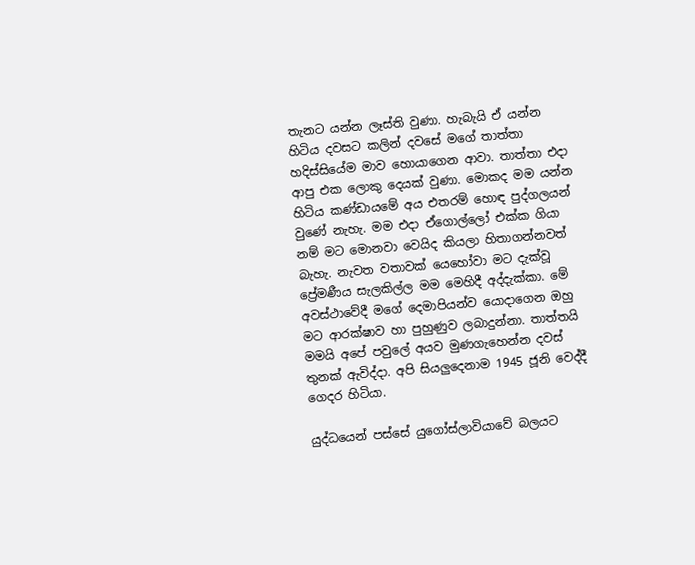තැනට යන්න ලෑස්ති වුණා. හැබැයි ඒ යන්න හිටිය දවසට කලින් දවසේ මගේ තාත්තා හදිස්සියේම මාව හොයාගෙන ආවා. තාත්තා එදා ආපු එක ලොකු දෙයක් වුණා. මොකද මම යන්න හිටිය කණ්ඩායමේ අය එතරම් හොඳ පුද්ගලයන් වුණේ නැහැ. මම එදා ඒගොල්ලෝ එක්ක ගියා නම් මට මොනවා වෙයිද කියලා හිතාගන්නවත් බැහැ. නැවත වතාවක් යෙහෝවා මට දැක්වූ ප්‍රේමණීය සැලකිල්ල මම මෙහිදී අද්දැක්කා. මේ අවස්ථාවේදී මගේ දෙමාපියන්ව යොදාගෙන ඔහු මට ආරක්ෂාව හා පුහුණුව ලබාදුන්නා. තාත්තයි මමයි අපේ පවුලේ අයව මුණගැහෙන්න දවස් තුනක් ඇවිද්දා. අපි සියලුදෙනාම 1945 ජූනි වෙද්දී ගෙදර හිටියා.

යුද්ධයෙන් පස්සේ යුගෝස්ලාවියාවේ බලයට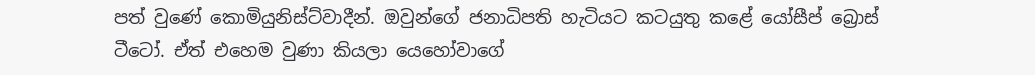පත් වුණේ කොමියුනිස්ට්වාදීන්. ඔවුන්ගේ ජනාධිපති හැටියට කටයුතු කළේ යෝසීප් බ්‍රොස් ටීටෝ. ඒත් එහෙම වුණා කියලා යෙහෝවාගේ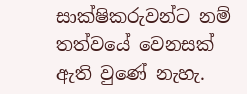සාක්ෂිකරුවන්ට නම් තත්වයේ වෙනසක් ඇති වුණේ නැහැ.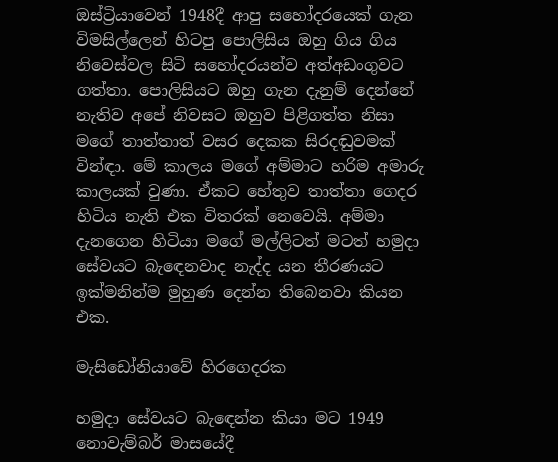ඔස්ට්‍රියාවෙන් 1948දී ආපු සහෝදරයෙක් ගැන විමසිල්ලෙන් හිටපු පොලිසිය ඔහු ගිය ගිය නිවෙස්වල සිටි සහෝදරයන්ව අත්අඩංගුවට ගත්තා. පොලිසියට ඔහු ගැන දැනුම් දෙන්නේ නැතිව අපේ නිවසට ඔහුව පිළිගත්ත නිසා මගේ තාත්තාත් වසර දෙකක සිරදඬුවමක් වින්ඳා. මේ කාලය මගේ අම්මාට හරිම අමාරු කාලයක් වුණා. ඒකට හේතුව තාත්තා ගෙදර හිටිය නැති එක විතරක් නෙවෙයි. අම්මා දැනගෙන හිටියා මගේ මල්ලිටත් මටත් හමුදා සේවයට බැඳෙනවාද නැද්ද යන තීරණයට ඉක්මනින්ම මුහුණ දෙන්න තිබෙනවා කියන එක.

මැසිඩෝනියාවේ හිරගෙදරක

හමුදා සේවයට බැඳෙන්න කියා මට 1949 නොවැම්බර් මාසයේදී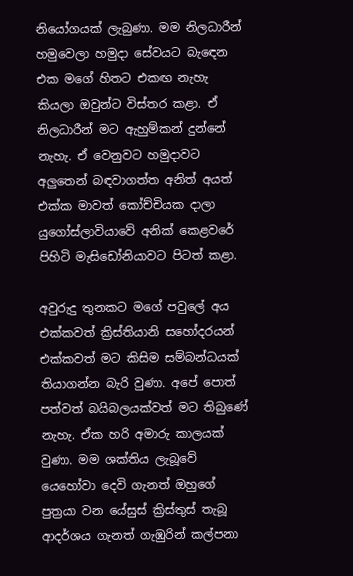නියෝගයක් ලැබුණා. මම නිලධාරීන් හමුවෙලා හමුදා සේවයට බැඳෙන එක මගේ හිතට එකඟ නැහැ කියලා ඔවුන්ට විස්තර කළා. ඒ නිලධාරීන් මට ඇහුම්කන් දුන්නේ නැහැ. ඒ වෙනුවට හමුදාවට අලුතෙන් බඳවාගත්ත අනිත් අයත් එක්ක මාවත් කෝච්චියක දාලා යුගෝස්ලාවියාවේ අනික් කෙළවරේ පිහිටි මැසිඩෝනියාවට පිටත් කළා.

අවුරුදු තුනකට මගේ පවුලේ අය එක්කවත් ක්‍රිස්තියානි සහෝදරයන් එක්කවත් මට කිසිම සම්බන්ධයක් තියාගන්න බැරි වුණා. අපේ පොත් පත්වත් බයිබලයක්වත් මට තිබුණේ නැහැ. ඒක හරි අමාරු කාලයක් වුණා. මම ශක්තිය ලැබූවේ යෙහෝවා දෙවි ගැනත් ඔහුගේ පුත්‍රයා වන යේසුස් ක්‍රිස්තුස් තැබූ ආදර්ශය ගැනත් ගැඹුරින් කල්පනා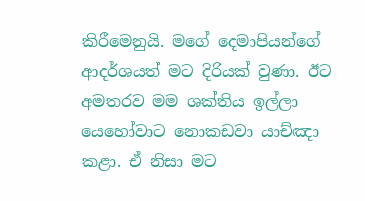කිරීමෙනුයි. මගේ දෙමාපියන්ගේ ආදර්ශයත් මට දිරියක් වුණා. ඊට අමතරව මම ශක්තිය ඉල්ලා යෙහෝවාට නොකඩවා යාච්ඤා කළා. ඒ නිසා මට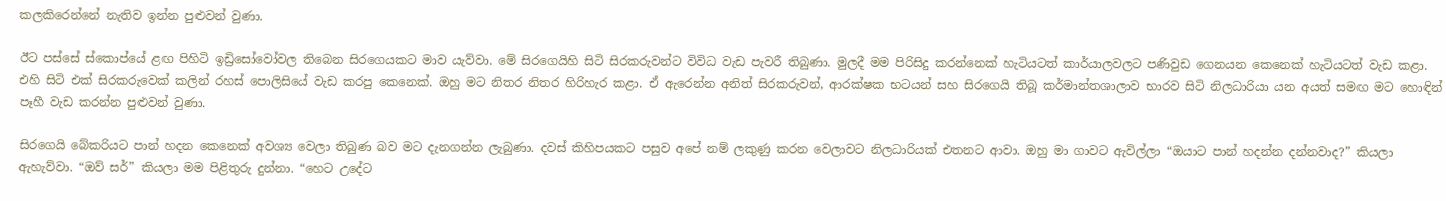කලකිරෙන්නේ නැතිව ඉන්න පුළුවන් වුණා.

ඊට පස්සේ ස්කොප්යේ ළඟ පිහිටි ඉඩ්‍රිසෝවෝවල තිබෙන සිරගෙයකට මාව යැව්වා. මේ සිරගෙයිහි සිටි සිරකරුවන්ට විවිධ වැඩ පැවරී තිබුණා. මුලදී මම පිරිසිදු කරන්නෙක් හැටියටත් කාර්යාලවලට පණිවුඩ ගෙනයන කෙනෙක් හැටියටත් වැඩ කළා. එහි සිටි එක් සිරකරුවෙක් කලින් රහස් පොලිසියේ වැඩ කරපු කෙනෙක්. ඔහු මට නිතර නිතර හිරිහැර කළා. ඒ ඇරෙන්න අනිත් සිරකරුවන්, ආරක්ෂක භටයන් සහ සිරගෙයි තිබූ කර්මාන්තශාලාව භාරව සිටි නිලධාරියා යන අයත් සමඟ මට හොඳින් පෑහී වැඩ කරන්න පුළුවන් වුණා.

සිරගෙයි බේකරියට පාන් හදන කෙනෙක් අවශ්‍ය වෙලා තිබුණ බව මට දැනගන්න ලැබුණා. දවස් කිහිපයකට පසුව අපේ නම් ලකුණු කරන වෙලාවට නිලධාරියක් එතනට ආවා. ඔහු මා ගාවට ඇවිල්ලා “ඔයාට පාන් හදන්න දන්නවාද?” කියලා ඇහැව්වා. “ඔව් සර්” කියලා මම පිළිතුරු දුන්නා. “හෙට උදේට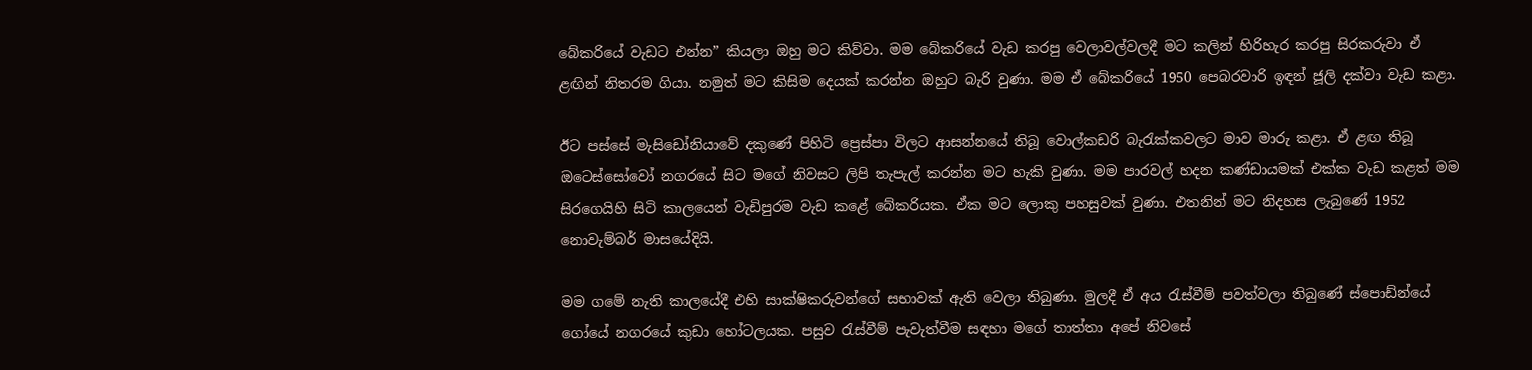බේකරියේ වැඩට එන්න” කියලා ඔහු මට කිව්වා. මම බේකරියේ වැඩ කරපු වෙලාවල්වලදී මට කලින් හිරිහැර කරපු සිරකරුවා ඒ ළඟින් නිතරම ගියා. නමුත් මට කිසිම දෙයක් කරන්න ඔහුට බැරි වුණා. මම ඒ බේකරියේ 1950 පෙබරවාරි ඉඳන් ජූලි දක්වා වැඩ කළා.

ඊට පස්සේ මැසිඩෝනියාවේ දකුණේ පිහිටි ප්‍රෙස්පා විලට ආසන්නයේ තිබූ වොල්කඩරි බැරැක්කවලට මාව මාරු කළා. ඒ ළඟ තිබූ ඔටෙස්සෝවෝ නගරයේ සිට මගේ නිවසට ලිපි තැපැල් කරන්න මට හැකි වුණා. මම පාරවල් හදන කණ්ඩායමක් එක්ක වැඩ කළත් මම සිරගෙයිහි සිටි කාලයෙන් වැඩිපුරම වැඩ කළේ බේකරියක. ඒක මට ලොකු පහසුවක් වුණා. එතනින් මට නිදහස ලැබුණේ 1952 නොවැම්බර් මාසයේදියි.

මම ගමේ නැති කාලයේදී එහි සාක්ෂිකරුවන්ගේ සභාවක් ඇති වෙලා තිබුණා. මුලදී ඒ අය රැස්වීම් පවත්වලා තිබුණේ ස්පොඩ්න්යේ ගෝයේ නගරයේ කුඩා හෝටලයක. පසුව රැස්වීම් පැවැත්වීම සඳහා මගේ තාත්තා අපේ නිවසේ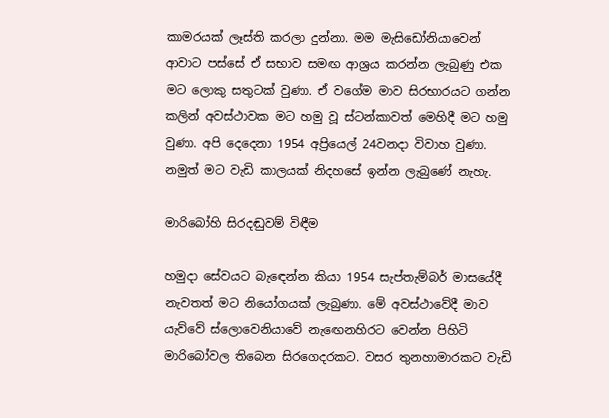කාමරයක් ලෑස්ති කරලා දුන්නා. මම මැසිඩෝනියාවෙන් ආවාට පස්සේ ඒ සභාව සමඟ ආශ්‍රය කරන්න ලැබුණු එක මට ලොකු සතුටක් වුණා. ඒ වගේම මාව සිරභාරයට ගන්න කලින් අවස්ථාවක මට හමු වූ ස්ටන්කාවත් මෙහිදී මට හමු වුණා. අපි දෙදෙනා 1954 අප්‍රියෙල් 24වනදා විවාහ වුණා. නමුත් මට වැඩි කාලයක් නිදහසේ ඉන්න ලැබුණේ නැහැ.

මාරිබෝහි සිරදඬුවම් විඳීම

හමුදා සේවයට බැඳෙන්න කියා 1954 සැප්තැම්බර් මාසයේදී නැවතත් මට නියෝගයක් ලැබුණා. මේ අවස්ථාවේදී මාව යැව්වේ ස්ලොවෙනියාවේ නැඟෙනහිරට වෙන්න පිහිටි මාරිබෝවල තිබෙන සිරගෙදරකට. වසර තුනහාමාරකට වැඩි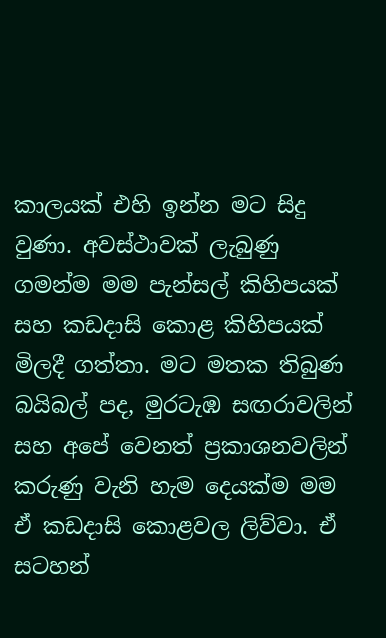කාලයක් එහි ඉන්න මට සිදු වුණා. අවස්ථාවක් ලැබුණු ගමන්ම මම පැන්සල් කිහිපයක් සහ කඩදාසි කොළ කිහිපයක් මිලදී ගත්තා. මට මතක තිබුණ බයිබල් පද, මුරටැඹ සඟරාවලින් සහ අපේ වෙනත් ප්‍රකාශනවලින් කරුණු වැනි හැම දෙයක්ම මම ඒ කඩදාසි කොළවල ලිව්වා. ඒ සටහන්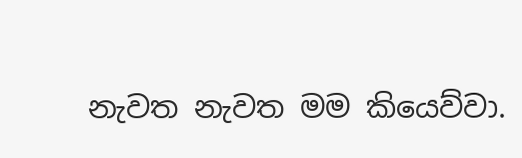නැවත නැවත මම කියෙව්වා.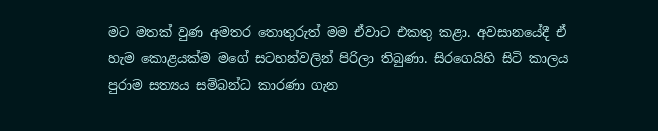මට මතක් වුණ අමතර තොතුරුත් මම ඒවාට එකතු කළා. අවසානයේදී ඒ හැම කොළයක්ම මගේ සටහන්වලින් පිරිලා තිබුණා. සිරගෙයිහි සිටි කාලය පුරාම සත්‍යය සම්බන්ධ කාරණා ගැන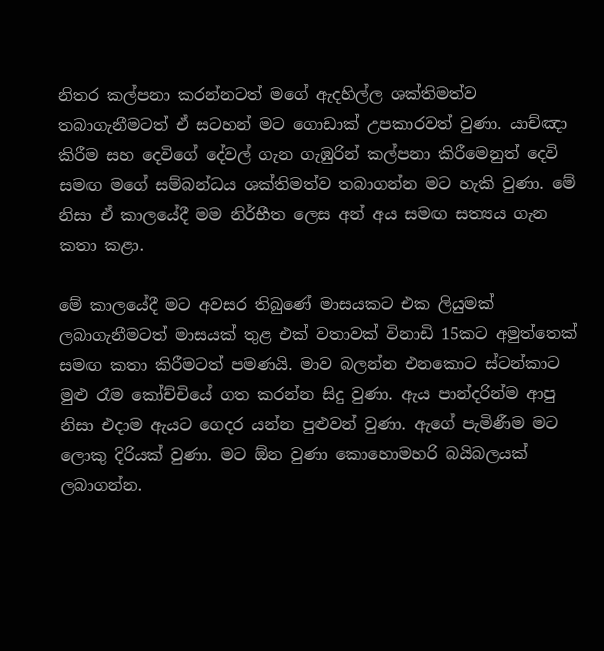නිතර කල්පනා කරන්නටත් මගේ ඇදහිල්ල ශක්තිමත්ව තබාගැනීමටත් ඒ සටහන් මට ගොඩාක් උපකාරවත් වුණා. යාච්ඤා කිරීම සහ දෙවිගේ දේවල් ගැන ගැඹුරින් කල්පනා කිරීමෙනුත් දෙවි සමඟ මගේ සම්බන්ධය ශක්තිමත්ව තබාගන්න මට හැකි වුණා. මේ නිසා ඒ කාලයේදී මම නිර්භීත ලෙස අන් අය සමඟ සත්‍යය ගැන කතා කළා.

මේ කාලයේදී මට අවසර තිබුණේ මාසයකට එක ලියුමක් ලබාගැනීමටත් මාසයක් තුළ එක් වතාවක් විනාඩි 15කට අමුත්තෙක් සමඟ කතා කිරීමටත් පමණයි. මාව බලන්න එනකොට ස්ටන්කාට මුළු රෑම කෝච්චියේ ගත කරන්න සිදු වුණා. ඇය පාන්දරින්ම ආපු නිසා එදාම ඇයට ගෙදර යන්න පුළුවන් වුණා. ඇගේ පැමිණීම මට ලොකු දිරියක් වුණා. මට ඕන වුණා කොහොමහරි බයිබලයක් ලබාගන්න.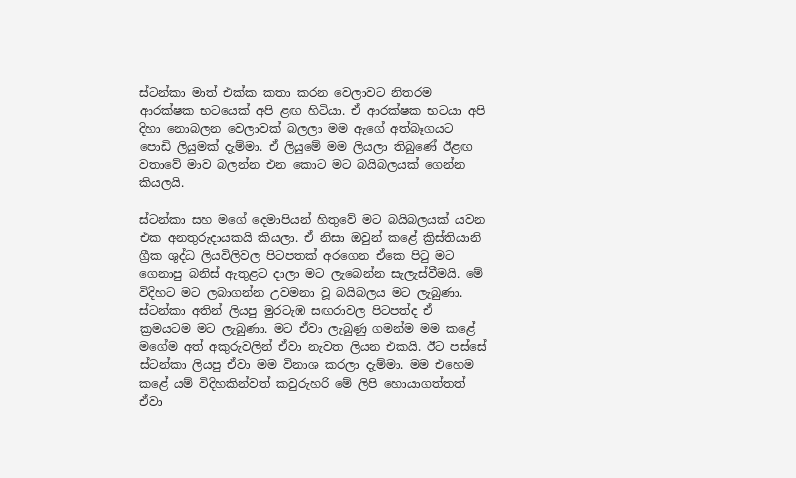ස්ටන්කා මාත් එක්ක කතා කරන වෙලාවට නිතරම ආරක්ෂක භටයෙක් අපි ළඟ හිටියා. ඒ ආරක්ෂක භටයා අපි දිහා නොබලන වෙලාවක් බලලා මම ඇගේ අත්බෑගයට පොඩි ලියුමක් දැම්මා. ඒ ලියුමේ මම ලියලා තිබුණේ ඊළඟ වතාවේ මාව බලන්න එන කොට මට බයිබලයක් ගෙන්න කියලයි.

ස්ටන්කා සහ මගේ දෙමාපියන් හිතුවේ මට බයිබලයක් යවන එක අනතුරුදායකයි කියලා. ඒ නිසා ඔවුන් කළේ ක්‍රිස්තියානි ග්‍රීක ශුද්ධ ලියවිලිවල පිටපතක් අරගෙන ඒකෙ පිටු මට ගෙනාපු බනිස් ඇතුළට දාලා මට ලැබෙන්න සැලැස්වීමයි. මේ විදිහට මට ලබාගන්න උවමනා වූ බයිබලය මට ලැබුණා. ස්ටන්කා අතින් ලියපු මුරටැඹ සඟරාවල පිටපත්ද ඒ ක්‍රමයටම මට ලැබුණා. මට ඒවා ලැබුණු ගමන්ම මම කළේ මගේම අත් අකුරුවලින් ඒවා නැවත ලියන එකයි. ඊට පස්සේ ස්ටන්කා ලියපු ඒවා මම විනාශ කරලා දැම්මා. මම එහෙම කළේ යම් විදිහකින්වත් කවුරුහරි මේ ලිපි හොයාගත්තත් ඒවා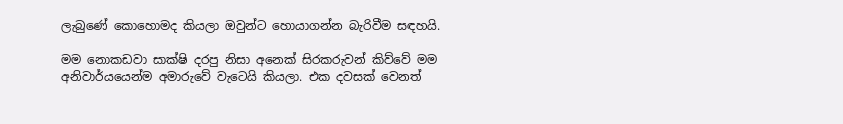ලැබුණේ කොහොමද කියලා ඔවුන්ට හොයාගන්න බැරිවීම සඳහයි.

මම නොකඩවා සාක්ෂි දරපු නිසා අනෙක් සිරකරුවන් කිව්වේ මම අනිවාර්යයෙන්ම අමාරුවේ වැටෙයි කියලා. එක දවසක් වෙනත්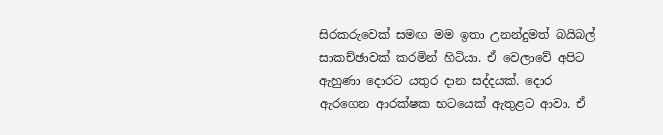සිරකරුවෙක් සමඟ මම ඉතා උනන්දුමත් බයිබල් සාකච්ඡාවක් කරමින් හිටියා. ඒ වෙලාවේ අපිට ඇහුණා දොරට යතුර දාන සද්දයක්. දොර ඇරගෙන ආරක්ෂක භටයෙක් ඇතුළට ආවා. ඒ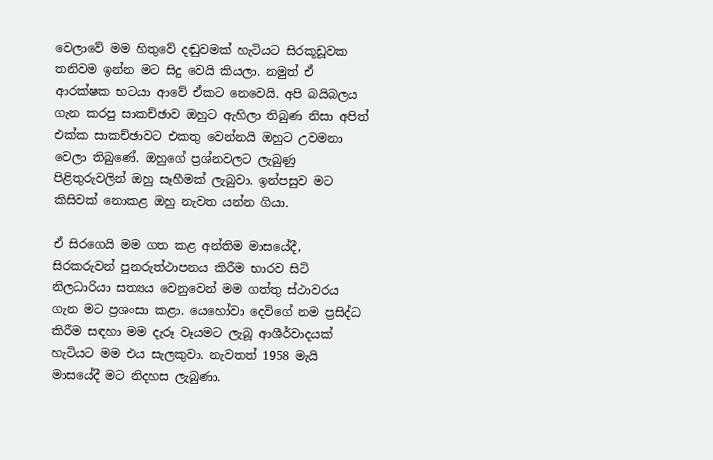වෙලාවේ මම හිතුවේ දඬුවමක් හැටියට සිරකූඩූවක තනිවම ඉන්න මට සිදු වෙයි කියලා. නමුත් ඒ ආරක්ෂක භටයා ආවේ ඒකට නෙවෙයි. අපි බයිබලය ගැන කරපු සාකච්ඡාව ඔහුට ඇහිලා තිබුණ නිසා අපිත් එක්ක සාකච්ඡාවට එකතු වෙන්නයි ඔහුට උවමනා වෙලා තිබුණේ. ඔහුගේ ප්‍රශ්නවලට ලැබුණු පිළිතුරුවලින් ඔහු සෑහීමක් ලැබුවා. ඉන්පසුව මට කිසිවක් නොකළ ඔහු නැවත යන්න ගියා.

ඒ සිරගෙයි මම ගත කළ අන්තිම මාසයේදී, සිරකරුවන් පුනරුත්ථාපනය කිරීම භාරව සිටි නිලධාරියා සත්‍යය වෙනුවෙන් මම ගත්තු ස්ථාවරය ගැන මට ප්‍රශංසා කළා. යෙහෝවා දෙවිගේ නම ප්‍රසිද්ධ කිරීම සඳහා මම දැරූ වෑයමට ලැබූ ආශීර්වාදයක් හැටියට මම එය සැලකුවා. නැවතත් 1958 මැයි මාසයේදී මට නිදහස ලැබුණා.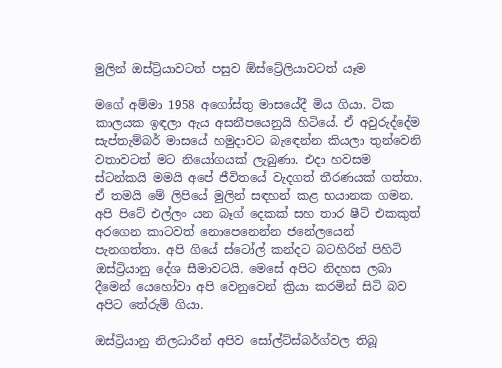මුලින් ඔස්ට්‍රියාවටත් පසුව ඕස්ට්‍රේලියාවටත් යෑම

මගේ අම්මා 1958 අගෝස්තු මාසයේදී මිය ගියා. ටික කාලයක ඉඳලා ඇය අසනීපයෙනුයි හිටියේ. ඒ අවුරුද්දේම සැප්තැම්බර් මාසයේ හමුදාවට බැඳෙන්න කියලා තුන්වෙනි වතාවටත් මට නියෝගයක් ලැබුණා. එදා හවසම ස්ටන්කයි මමයි අපේ ජීවිතයේ වැදගත් තීරණයක් ගත්තා. ඒ තමයි මේ ලිපියේ මුලින් සඳහන් කළ භයානක ගමන. අපි පිටේ එල්ලං යන බෑග් දෙකක් සහ තාර ෂීට් එකකුත් අරගෙන කාටවත් නොපෙනෙන්න ජනේලයෙන් පැනගත්තා. අපි ගියේ ස්ටෝල් කන්දට බටහිරින් පිහිටි ඔස්ට්‍රියානු දේශ සීමාවටයි. මෙසේ අපිට නිදහස ලබා දීමෙන් යෙහෝවා අපි වෙනුවෙන් ක්‍රියා කරමින් සිටි බව අපිට තේරුම් ගියා.

ඔස්ට්‍රියානු නිලධාරීන් අපිව සෝල්ට්ස්බර්ග්වල තිබූ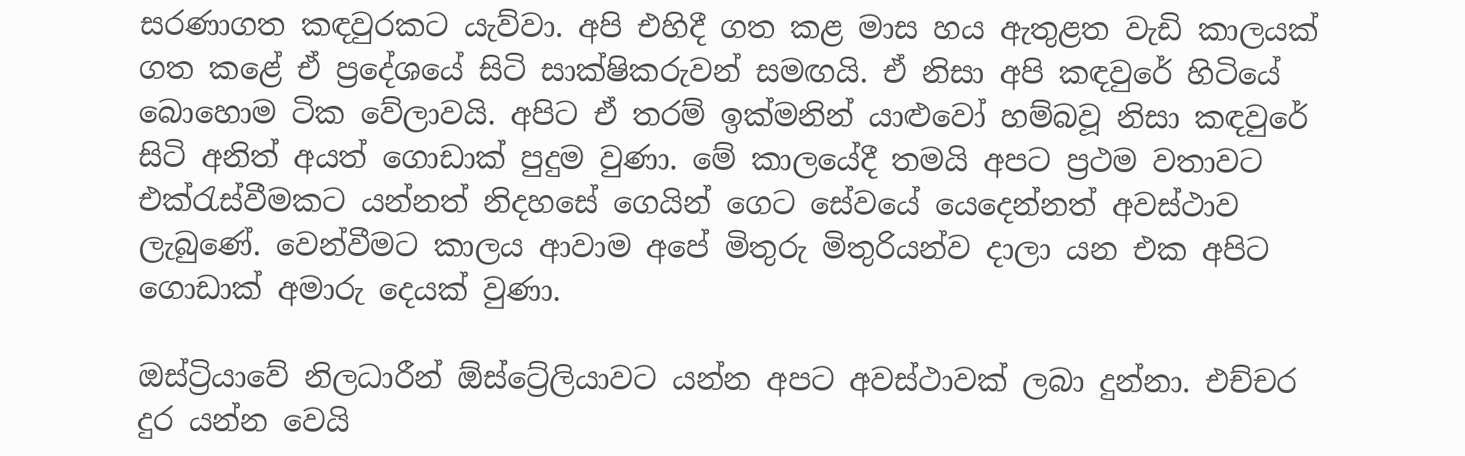සරණාගත කඳවුරකට යැව්වා. අපි එහිදී ගත කළ මාස හය ඇතුළත වැඩි කාලයක් ගත කළේ ඒ ප්‍රදේශයේ සිටි සාක්ෂිකරුවන් සමඟයි. ඒ නිසා අපි කඳවුරේ හිටියේ බොහොම ටික වේලාවයි. අපිට ඒ තරම් ඉක්මනින් යාළුවෝ හම්බවූ නිසා කඳවුරේ සිටි අනිත් අයත් ගොඩාක් පුදුම වුණා. මේ කාලයේදී තමයි අපට ප්‍රථම වතාවට එක්රැස්වීමකට යන්නත් නිදහසේ ගෙයින් ගෙට සේවයේ යෙදෙන්නත් අවස්ථාව ලැබුණේ. වෙන්වීමට කාලය ආවාම අපේ මිතුරු මිතුරියන්ව දාලා යන එක අපිට ගොඩාක් අමාරු දෙයක් වුණා.

ඔස්ට්‍රියාවේ නිලධාරීන් ඕස්ට්‍රේලියාවට යන්න අපට අවස්ථාවක් ලබා දුන්නා. එච්චර දුර යන්න වෙයි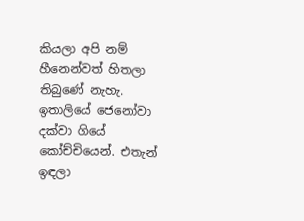කියලා අපි නම් හීනෙන්වත් හිතලා තිබුණේ නැහැ. ඉතාලියේ ජෙනෝවා දක්වා ගියේ කෝච්චියෙන්. එතැන් ඉඳලා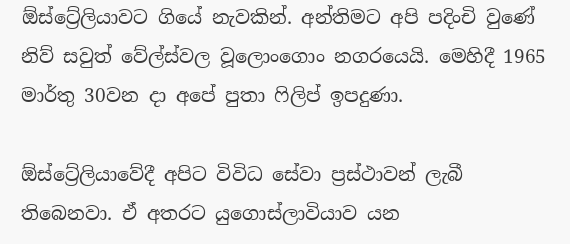ඕස්ට්‍රේලියාවට ගියේ නැවකින්. අන්තිමට අපි පදිංචි වුණේ නිව් සවුත් වේල්ස්වල වූලොංගොං නගරයෙයි. මෙහිදී 1965 මාර්තු 30වන දා අපේ පුතා ෆිලිප් ඉපදුණා.

ඕස්ට්‍රේලියාවේදී අපිට විවිධ සේවා ප්‍රස්ථාවන් ලැබී තිබෙනවා. ඒ අතරට යුගොස්ලාවියාව යන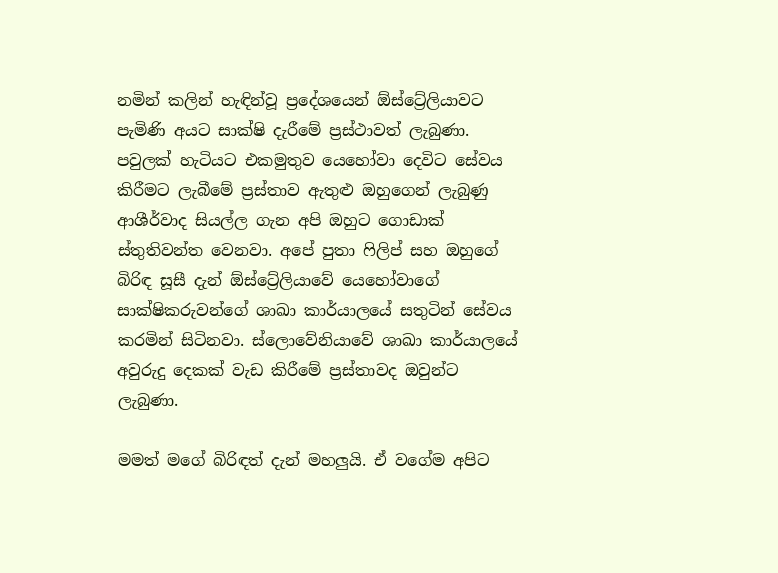නමින් කලින් හැඳින්වූ ප්‍රදේශයෙන් ඕස්ට්‍රේලියාවට පැමිණි අයට සාක්ෂි දැරීමේ ප්‍රස්ථාවත් ලැබුණා. පවුලක් හැටියට එකමුතුව යෙහෝවා දෙවිට සේවය කිරීමට ලැබීමේ ප්‍රස්තාව ඇතුළු ඔහුගෙන් ලැබුණු ආශීර්වාද සියල්ල ගැන අපි ඔහුට ගොඩාක් ස්තුතිවන්ත වෙනවා. අපේ පුතා ෆිලිප් සහ ඔහුගේ බිරිඳ සූසී දැන් ඕස්ට්‍රේලියාවේ යෙහෝවාගේ සාක්ෂිකරුවන්ගේ ශාඛා කාර්යාලයේ සතුටින් සේවය කරමින් සිටිනවා. ස්ලොවේනියාවේ ශාඛා කාර්යාලයේ අවුරුදු දෙකක් වැඩ කිරීමේ ප්‍රස්තාවද ඔවුන්ට ලැබුණා.

මමත් මගේ බිරිඳත් දැන් මහලුයි. ඒ වගේම අපිට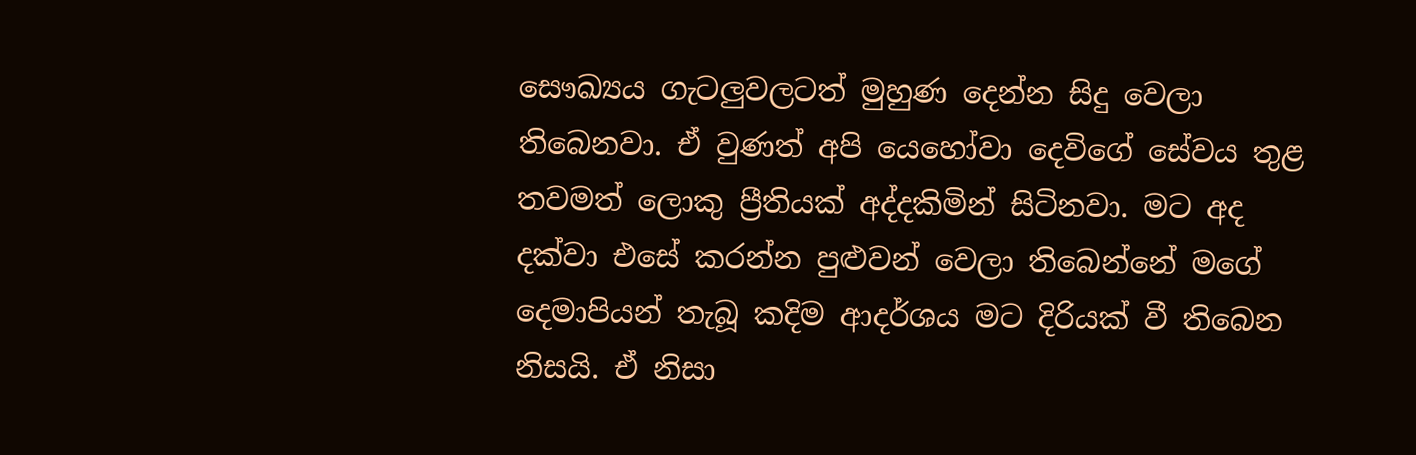සෞඛ්‍යය ගැටලුවලටත් මුහුණ දෙන්න සිදු වෙලා තිබෙනවා. ඒ වුණත් අපි යෙහෝවා දෙවිගේ සේවය තුළ තවමත් ලොකු ප්‍රීතියක් අද්දකිමින් සිටිනවා. මට අද දක්වා එසේ කරන්න පුළුවන් වෙලා තිබෙන්නේ මගේ දෙමාපියන් තැබූ කදිම ආදර්ශය මට දිරියක් වී තිබෙන නිසයි. ඒ නිසා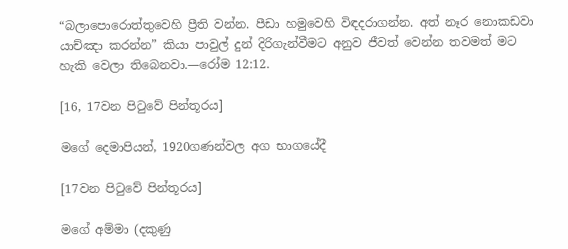“බලාපොරොත්තුවෙහි ප්‍රීති වන්න. පීඩා හමුවෙහි විඳදරාගන්න. අත් නෑර නොකඩවා යාච්ඤා කරන්න” කියා පාවුල් දුන් දිරිගැන්වීමට අනුව ජීවත් වෙන්න තවමත් මට හැකි වෙලා තිබෙනවා.—රෝම 12:12.

[16, 17වන පිටුවේ පින්තූරය]

මගේ දෙමාපියන්, 1920ගණන්වල අග භාගයේදී

[17වන පිටුවේ පින්තූරය]

මගේ අම්මා (දකුණු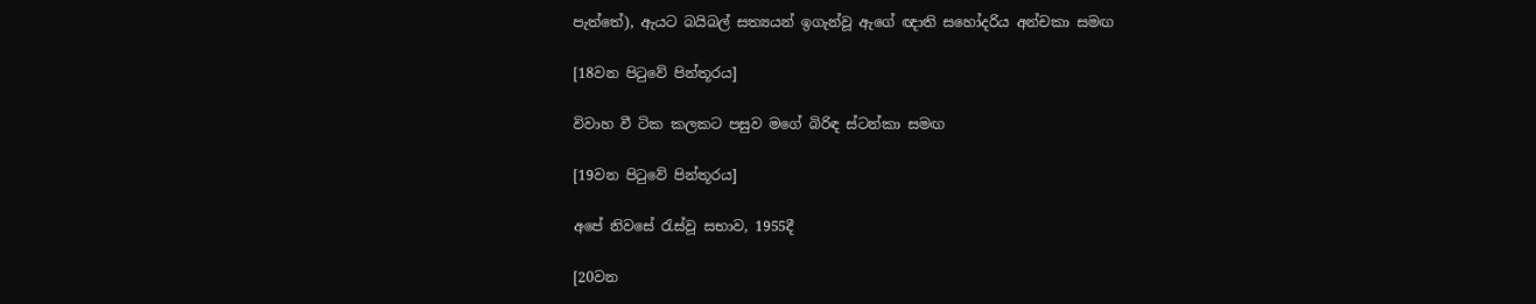පැත්තේ), ඇයට බයිබල් සත්‍යයන් ඉගැන්වූ ඇගේ ඥාති සහෝදරිය අන්චකා සමඟ

[18වන පිටුවේ පින්තූරය]

විවාහ වී ටික කලකට පසුව මගේ බිරිඳ ස්ටන්කා සමඟ

[19වන පිටුවේ පින්තූරය]

අපේ නිවසේ රැස්වූ සභාව, 1955දී

[20වන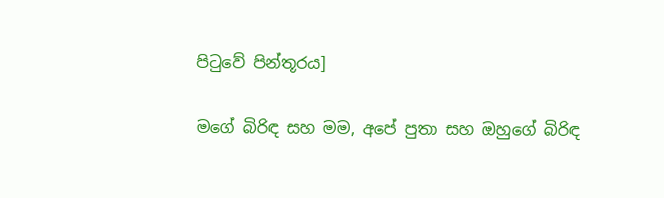පිටුවේ පින්තූරය]

මගේ බිරිඳ සහ මම, අපේ පුතා සහ ඔහුගේ බිරිඳ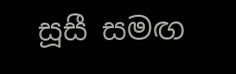සූසී සමඟ